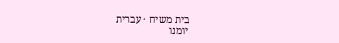בית משיח · עברית
יומנו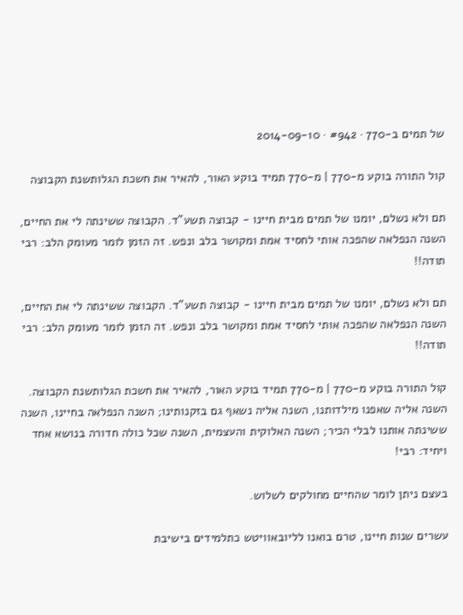של תמים ב-770 · #942 · 2014-09-10

קול התורה בוקע מ-770 | מ-770 תמיד בוקע האור, להאיר את חשכת הגלותשנת הקבוצה

תם ולא נשלם, יומנו של תמים מבית חיינו - קבוצה תשע”ד. הקבוצה ששינתה לי את החיים, השנה הנפלאה שהפכה אותי לחסיד אמת ומקושר בלב ונפש. זה הזמן לומר מעומק הלב: רבי תודה!!

תם ולא נשלם, יומנו של תמים מבית חיינו - קבוצה תשע”ד. הקבוצה ששינתה לי את החיים, השנה הנפלאה שהפכה אותי לחסיד אמת ומקושר בלב ונפש. זה הזמן לומר מעומק הלב: רבי תודה!!

קול התורה בוקע מ-770 | מ-770 תמיד בוקע האור, להאיר את חשכת הגלותשנת הקבוצה. השנה אליה שאפנו מילדותנו, השנה אליה נשאף גם בזקנותינו; השנה הנפלאה בחיינו, השנה ששינתה אותנו לבלי הכיר; השנה האלוקית והעצמית, השנה שכל כולה חדורה בנושא אחד ויחיד: רבי!

בעצם ניתן לומר שהחיים מחולקים לשלוש.

עשרים שנות חיינו, טרם בואנו לליובאוויטש כתלמידים בישיבת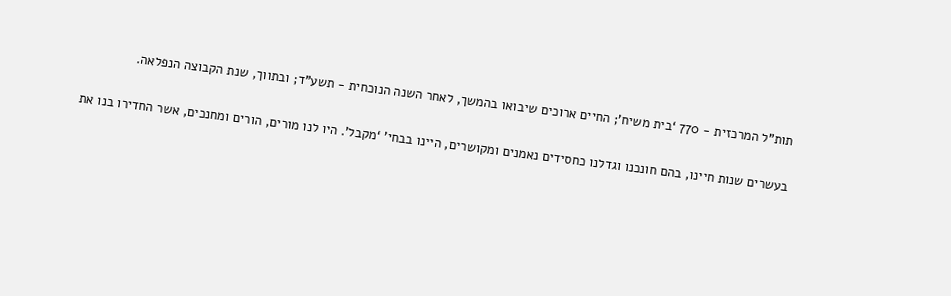תות”ל המרכזית - 770 ‘בית משיח’; החיים ארוכים שיבואו בהמשך, לאחר השנה הנוכחית - תשע”ד; ובתווך, שנת הקבוצה הנפלאה.

בעשרים שנות חיינו, בהם חונכנו וגדלנו כחסידים נאמנים ומקושרים, היינו בבחי’ ‘מקבל’. היו לנו מורים, הורים ומחנכים, אשר החדירו בנו את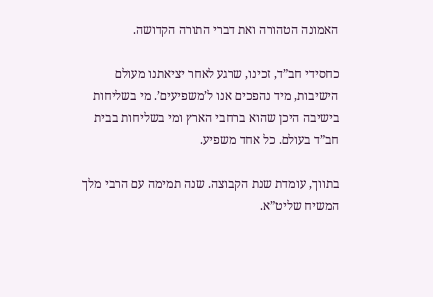האמונה הטהורה ואת דברי התורה הקדושה.

כחסידי חב”ד, זכינו, שרגע לאחר יציאתנו מעולם הישיבות, מיד נהפכים אנו ל’משפיעים’. מי בשליחות בישיבה היכן שהוא ברחבי הארץ ומי בשליחות בבית חב”ד בעולם. כל אחד משפיע.

בתווך, עומדת שנת הקבוצה. שנה תמימה עם הרבי מלך המשיח שליט”א.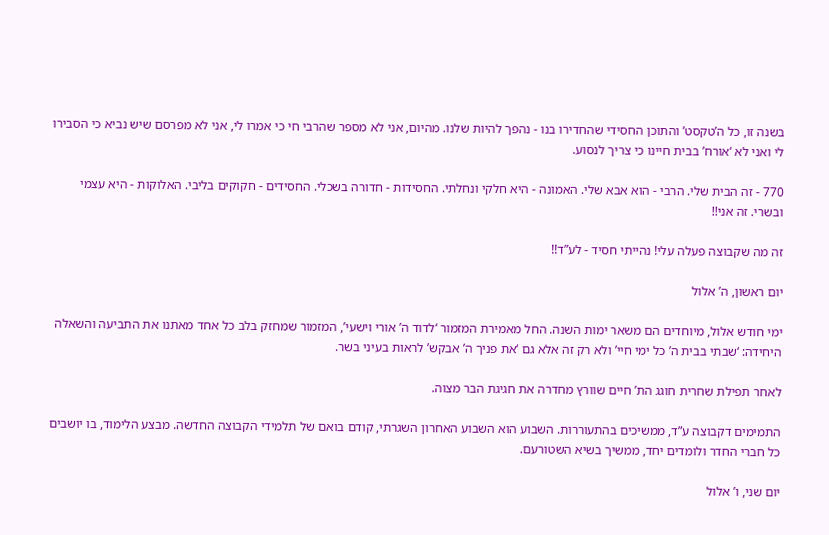בשנה זו, כל ה’טקסט’ והתוכן החסידי שהחדירו בנו - נהפך להיות שלנו. מהיום, אני לא מספר שהרבי חי כי אמרו לי, אני לא מפרסם שיש נביא כי הסבירו לי ואני לא ‘אורח’ בבית חיינו כי צריך לנסוע.

770 - זה הבית שלי. הרבי - הוא אבא שלי. האמונה - היא חלקי ונחלתי. החסידות - חדורה בשכלי. החסידים - חקוקים בליבי. האלוקות - היא עצמי ובשרי. זה אני!!

זה מה שקבוצה פעלה עלי! נהייתי חסיד - לע”ד!!

יום ראשון, ה’ אלול

ימי חודש אלול, מיוחדים הם משאר ימות השנה. החל מאמירת המזמור ‘לדוד ה’ אורי וישעי’, המזמור שמחזק בלב כל אחד מאתנו את התביעה והשאלה היחידה: ‘שבתי בבית ה’ כל ימי חיי’ ולא רק זה אלא גם ‘את פניך ה’ אבקש’ לראות בעיני בשר.

לאחר תפילת שחרית חוגג הת’ חיים שוורץ מחדרה את חגיגת הבר מצוה.

התמימים דקבוצה ע”ד, ממשיכים בהתעוררות. השבוע הוא השבוע האחרון השגרתי, קודם בואם של תלמידי הקבוצה החדשה. מבצע הלימוד, בו יושבים כל חברי החדר ולומדים יחד, ממשיך בשיא השטורעם.

יום שני, ו’ אלול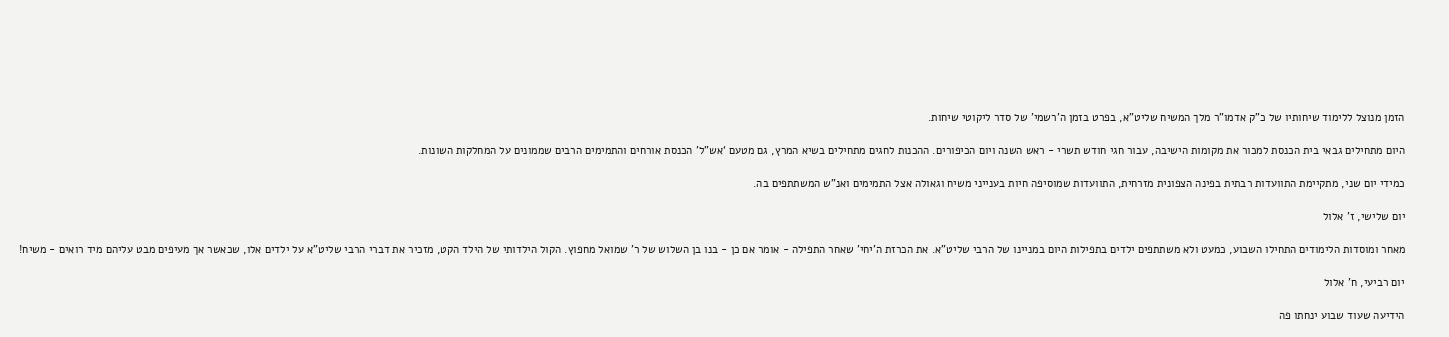הזמן מנוצל ללימוד שיחותיו של כ”ק אדמו”ר מלך המשיח שליט”א, בפרט בזמן ה’רשמי’ של סדר ליקוטי שיחות.

היום מתחילים גבאי בית הכנסת למכור את מקומות הישיבה, עבור חגי חודש תשרי - ראש השנה ויום הכיפורים. ההכנות לחגים מתחילים בשיא המרץ, גם מטעם ‘אש”ל’ הכנסת אורחים והתמימים הרבים שממונים על המחלקות השונות.

כמידי יום שני, מתקיימת התוועדות רבתית בפינה הצפונית מזרחית, התוועדות שמוסיפה חיות בענייני משיח וגאולה אצל התמימים ואנ”ש המשתתפים בה.

יום שלישי, ז’ אלול

מאחר ומוסדות הלימודים התחילו השבוע, כמעט ולא משתתפים ילדים בתפילות היום במניינו של הרבי שליט”א. את הכרזת ה’יחי’ שאחר התפילה - אומר אם כן - בנו בן השלוש של ר’ שמואל מחפוץ. הקול הילדותי של הילד הקט, מזכיר את דברי הרבי שליט”א על ילדים אלו, שכאשר אך מעיפים מבט עליהם מיד רואים - משיח!

יום רביעי, ח’ אלול

הידיעה שעוד שבוע ינחתו פה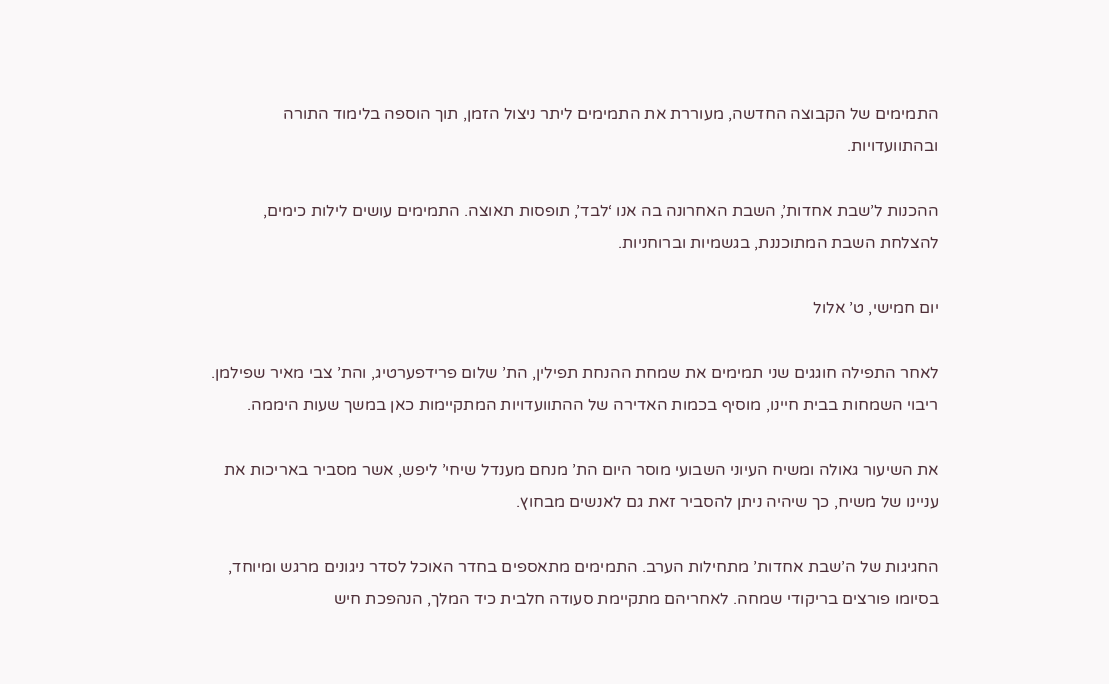התמימים של הקבוצה החדשה, מעוררת את התמימים ליתר ניצול הזמן, תוך הוספה בלימוד התורה ובהתוועדויות.

ההכנות ל’שבת אחדות’, השבת האחרונה בה אנו ‘לבד’, תופסות תאוצה. התמימים עושים לילות כימים, להצלחת השבת המתוכננת, בגשמיות וברוחניות.

יום חמישי, ט’ אלול

לאחר התפילה חוגגים שני תמימים את שמחת ההנחת תפילין, הת’ שלום פרידפערטיג, והת’ צבי מאיר שפילמן. ריבוי השמחות בבית חיינו, מוסיף בכמות האדירה של ההתוועדויות המתקיימות כאן במשך שעות היממה.

את השיעור גאולה ומשיח העיוני השבועי מוסר היום הת’ מנחם מענדל שיחי’ ליפש, אשר מסביר באריכות את עניינו של משיח, כך שיהיה ניתן להסביר זאת גם לאנשים מבחוץ.

החגיגות של ה’שבת אחדות’ מתחילות הערב. התמימים מתאספים בחדר האוכל לסדר ניגונים מרגש ומיוחד, בסיומו פורצים בריקודי שמחה. לאחריהם מתקיימת סעודה חלבית כיד המלך, הנהפכת חיש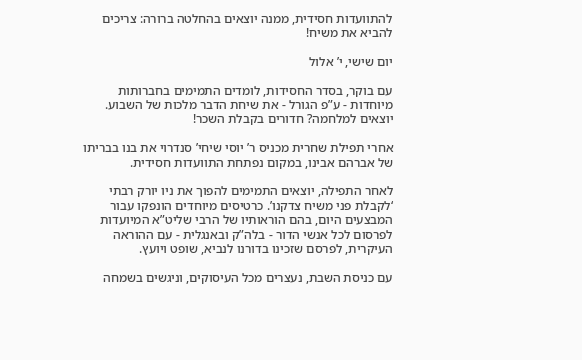להתוועדות חסידית, ממנה יוצאים בהחלטה ברורה: צריכים להביא את משיח!

יום שישי, י’ אלול

עם בוקר, בסדר החסידות, לומדים התמימים בחברותות מיוחדות - ע”פ הגורל - את שיחת הדבר מלכות של השבוע. יוצאים למלחמה? חדורים בקבלת השכר!

אחרי תפילת שחרית מכניס ר’ יוסי שיחי’ סנדרוי את בנו בבריתו של אברהם אבינו, במקום נפתחת התוועדות חסידית.

לאחר התפילה, יוצאים התמימים להפוך את ניו יורק רבתי ‘לקבלת פני משיח צדקנו’. כרטיסים מיוחדים הונפקו עבור המבצעים היום, בהם הוראותיו של הרבי שליט”א המיועדות לפרסום לכל אנשי הדור - בלה”ק ובאנגלית - עם ההוראה העיקרית, לפרסם שזכינו בדורנו לנביא, שופט ויועץ.

עם כניסת השבת, נעצרים מכל העיסוקים, וניגשים בשמחה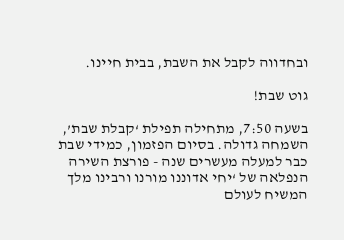ובחדווה לקבל את השבת, בבית חיינו.

גוט שבת!

בשעה 7:50, מתחילה תפילת ‘קבלת שבת’, השמחה גדולה. בסיום הפזמון, כמידי שבת כבר למעלה מעשרים שנה - פורצת השירה הנפלאה של ‘יחי אדוננו מורנו ורבינו מלך המשיח לעולם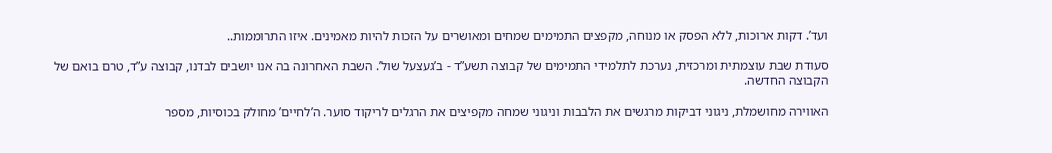ועד’. דקות ארוכות, ללא הפסק או מנוחה, מקפצים התמימים שמחים ומאושרים על הזכות להיות מאמינים. איזו התרוממות..

סעודת שבת עוצמתית ומרכזית, נערכת לתלמידי התמימים של קבוצה תשע”ד - ב’געצעל שול’. השבת האחרונה בה אנו יושבים לבדנו, קבוצה ע”ד, טרם בואם של הקבוצה החדשה.

האווירה מחושמלת, ניגוני דביקות מרגשים את הלבבות וניגוני שמחה מקפיצים את הרגלים לריקוד סוער. ה’לחיים’ מחולק בכוסיות, מספר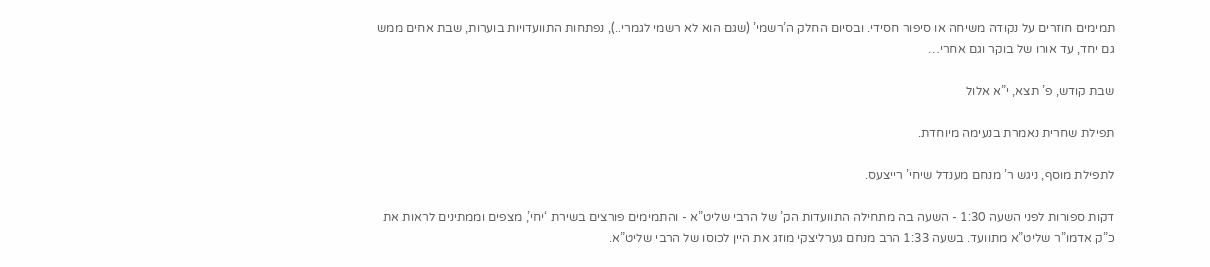תמימים חוזרים על נקודה משיחה או סיפור חסידי. ובסיום החלק ה’רשמי’ (שגם הוא לא רשמי לגמרי..), נפתחות התוועדויות בוערות, שבת אחים ממש גם יחד, עד אורו של בוקר וגם אחרי…

שבת קודש, פ’ תצא, י”א אלול

תפילת שחרית נאמרת בנעימה מיוחדת.

לתפילת מוסף, ניגש ר’ מנחם מענדל שיחי’ רייצעס.

דקות ספורות לפני השעה 1:30 - השעה בה מתחילה התוועדות הק’ של הרבי שליט”א - והתמימים פורצים בשירת ‘יחי’, מצפים וממתינים לראות את כ”ק אדמו”ר שליט”א מתוועד. בשעה 1:33 הרב מנחם גערליצקי מוזג את היין לכוסו של הרבי שליט”א.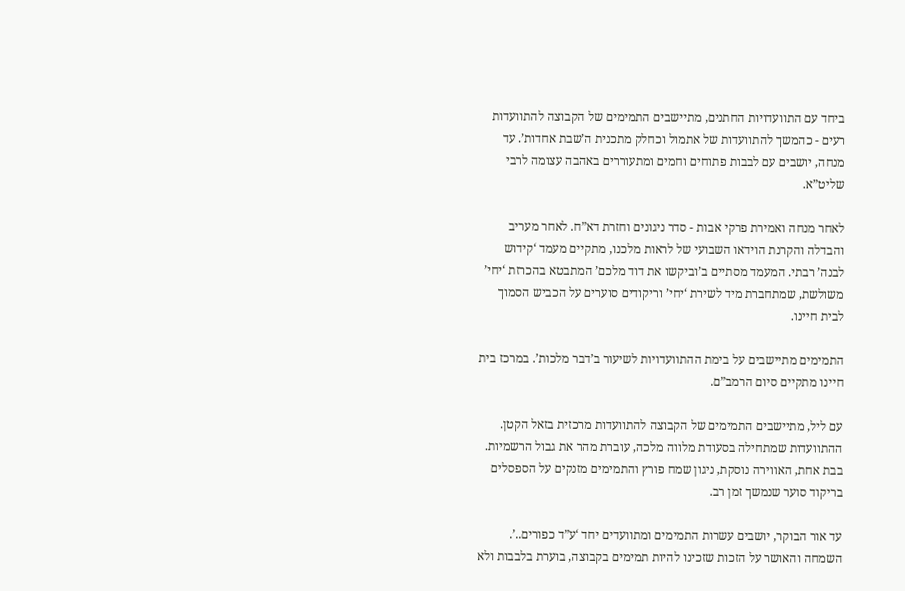ביחד עם התוועדויות החתנים, מתיישבים התמימים של הקבוצה להתוועדות רעים - כהמשך להתוועדות של אתמול וכחלק מתכנית ה’שבת אחדות’. עד מנחה, יושבים עם לבבות פתוחים וחמים ומתעוררים באהבה עצומה לרבי שליט”א.

לאחר מנחה ואמירת פרקי אבות - סדר ניגונים וחזרת דא”ח. לאחר מעריב והבדלה והקרנת הוידאו השבועי של לראות מלכנו, מתקיים מעמד ‘קידוש לבנה’ רבתי. המעמד מסתיים ב’וביקשו את דוד מלכם’ המתבטא בהכרזת ‘יחי’ משולשת, שמתחברת מיד לשירת ‘יחי’ וריקודים סוערים על הכביש הסמוך לבית חיינו.

התמימים מתיישבים על בימת ההתוועדויות לשיעור ב’דבר מלכות’. במרכז בית חיינו מתקיים סיום הרמב”ם.

עם ליל, מתיישבים התמימים של הקבוצה להתוועדות מרכזית בזאל הקטן. ההתוועדות שמתחילה בסעודת מלווה מלכה, עוברת מהר את גבול הרשמיות. בבת אחת, האווירה נוסקת, ניגון שמח פורץ והתמימים מזנקים על הספסלים בריקוד סוער שנמשך זמן רב.

עד אור הבוקר, יושבים עשרות התמימים ומתוועדים יחד ‘ע”ד כפורים..’. השמחה והאושר על הזכות שזכינו להיות תמימים בקבוצה, בוערת בלבבות ולא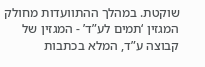שוקטת. במהלך ההתוועדות מחולק המגזין ‘תמים לע”ד’ - המגזין של קבוצה ע”ד, המלא בכתבות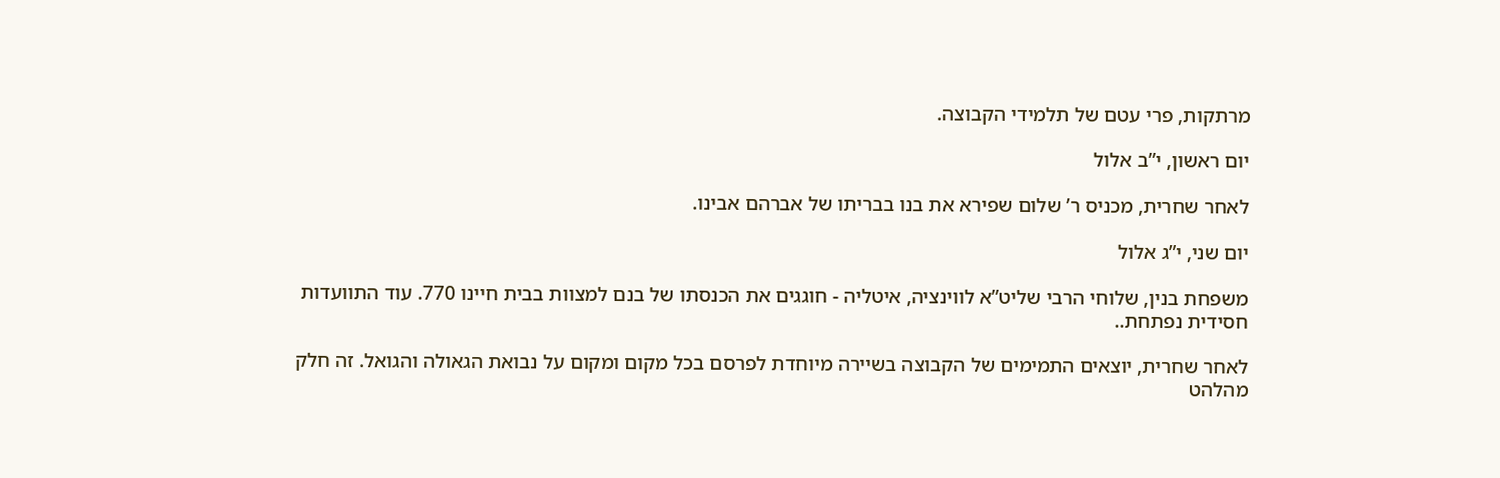מרתקות, פרי עטם של תלמידי הקבוצה.

יום ראשון, י”ב אלול

לאחר שחרית, מכניס ר’ שלום שפירא את בנו בבריתו של אברהם אבינו.

יום שני, י”ג אלול

משפחת בנין, שלוחי הרבי שליט”א לווינציה, איטליה - חוגגים את הכנסתו של בנם למצוות בבית חיינו 770. עוד התוועדות חסידית נפתחת..

לאחר שחרית, יוצאים התמימים של הקבוצה בשיירה מיוחדת לפרסם בכל מקום ומקום על נבואת הגאולה והגואל. זה חלק מהלהט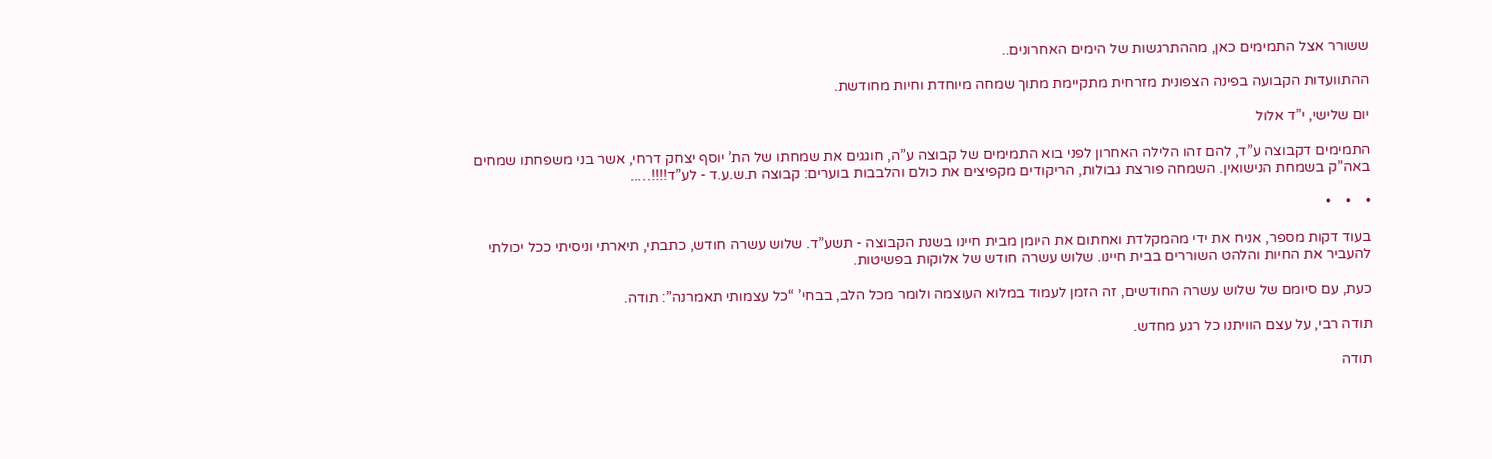ששורר אצל התמימים כאן, מההתרגשות של הימים האחרונים..

ההתוועדות הקבועה בפינה הצפונית מזרחית מתקיימת מתוך שמחה מיוחדת וחיות מחודשת.

יום שלישי, י”ד אלול

התמימים דקבוצה ע”ד, להם זהו הלילה האחרון לפני בוא התמימים של קבוצה ע”ה, חוגגים את שמחתו של הת’ יוסף יצחק דרחי, אשר בני משפחתו שמחים באה”ק בשמחת הנישואין. השמחה פורצת גבולות, הריקודים מקפיצים את כולם והלבבות בוערים: קבוצה ת.ש.ע.ד - לע”ד!!!!…..

•    •    •

בעוד דקות מספר, אניח את ידי מהמקלדת ואחתום את היומן מבית חיינו בשנת הקבוצה - תשע”ד. שלוש עשרה חודש, כתבתי, תיארתי וניסיתי ככל יכולתי להעביר את החיות והלהט השוררים בבית חיינו. שלוש עשרה חודש של אלוקות בפשיטות.

כעת, עם סיומם של שלוש עשרה החודשים, זה הזמן לעמוד במלוא העוצמה ולומר מכל הלב, בבחי’ “כל עצמותי תאמרנה”: תודה.

תודה רבי, על עצם הוויתנו כל רגע מחדש.

תודה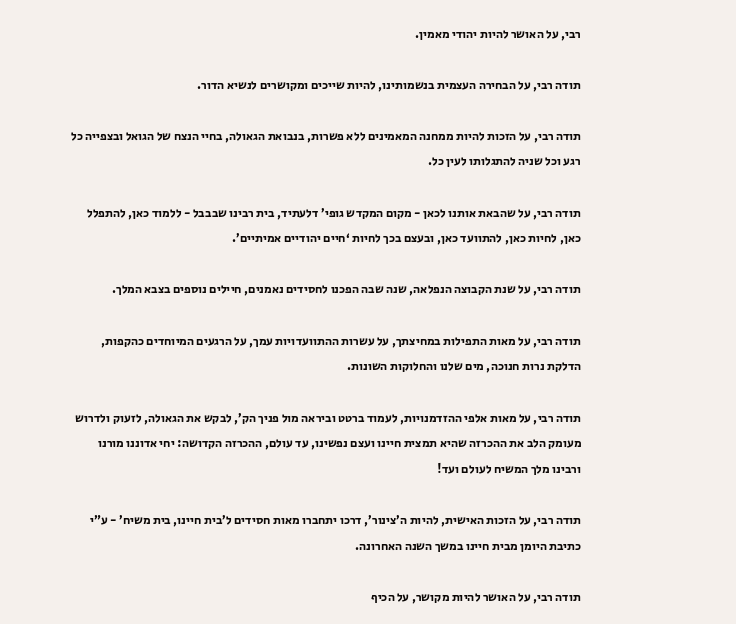רבי, על האושר להיות יהודי מאמין.

תודה רבי, על הבחירה העצמית בנשמותינו, להיות שייכים ומקושרים לנשיא הדור.

תודה רבי, על הזכות להיות ממחנה המאמינים ללא פשרות, בנבואת הגאולה, בחיי הנצח של הגואל ובצפייה כל רגע וכל שניה להתגלותו לעין כל.

תודה רבי, על שהבאת אותנו לכאן - מקום המקדש גופי’ דלעתיד, בית רבינו שבבבל - ללמוד כאן, להתפלל כאן, לחיות כאן, להתוועד כאן, ובעצם בכך לחיות ‘חיים יהודיים אמיתיים’.

תודה רבי, על שנת הקבוצה הנפלאה, שנה שבה הפכנו לחסידים נאמנים, חיילים נוספים בצבא המלך.

תודה רבי, על מאות התפילות במחיצתך, על עשרות ההתוועדויות עמך, על הרגעים המיוחדים כהקפות, הדלקת נרות חנוכה, מים שלנו והחלוקות השונות.

תודה רבי, על מאות אלפי ההזדמנויות, לעמוד ברטט וביראה מול פניך הק’, לבקש את הגאולה, לזעוק ולדרוש מעומק הלב את ההכרזה שהיא תמצית חיינו ועצם נפשינו, עד עולם, ההכרזה הקדושה: יחי אדוננו מורנו ורבינו מלך המשיח לעולם ועד!

תודה רבי, על הזכות האישית, להיות ה’צינור’, דרכו יתחברו מאות חסידים ל’בית חיינו, בית משיח’ - ע”י כתיבת היומן מבית חיינו במשך השנה האחרונה.

תודה רבי, על האושר להיות מקושר, על הכיף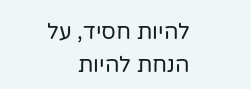להיות חסיד, על הנחת להיות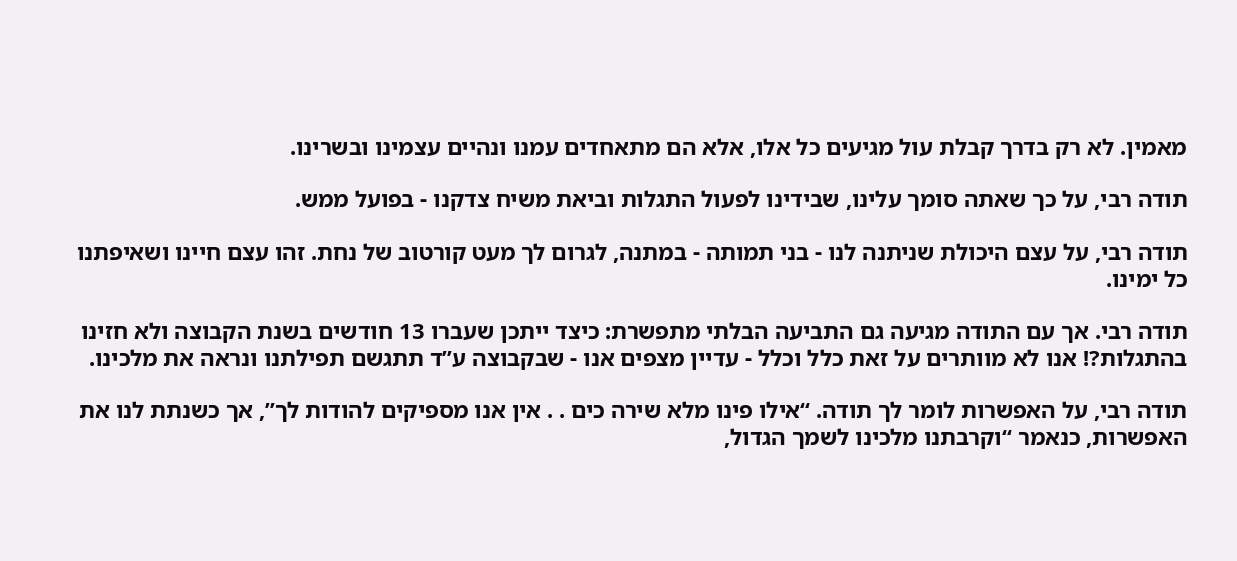מאמין. לא רק בדרך קבלת עול מגיעים כל אלו, אלא הם מתאחדים עמנו ונהיים עצמינו ובשרינו.

תודה רבי, על כך שאתה סומך עלינו, שבידינו לפעול התגלות וביאת משיח צדקנו - בפועל ממש.

תודה רבי, על עצם היכולת שניתנה לנו - בני תמותה - במתנה, לגרום לך מעט קורטוב של נחת. זהו עצם חיינו ושאיפתנו כל ימינו.

תודה רבי. אך עם התודה מגיעה גם התביעה הבלתי מתפשרת: כיצד ייתכן שעברו 13 חודשים בשנת הקבוצה ולא חזינו בהתגלות?! אנו לא מוותרים על זאת כלל וכלל - עדיין מצפים אנו - שבקבוצה ע”ד תתגשם תפילתנו ונראה את מלכינו.

תודה רבי, על האפשרות לומר לך תודה. “אילו פינו מלא שירה כים . . אין אנו מספיקים להודות לך”, אך כשנתת לנו את האפשרות, כנאמר “וקרבתנו מלכינו לשמך הגדול,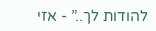להודות לך..” - אזי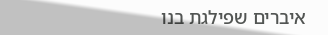איברים שפילגת בנו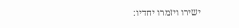ישירו ויזמרו יחדיו: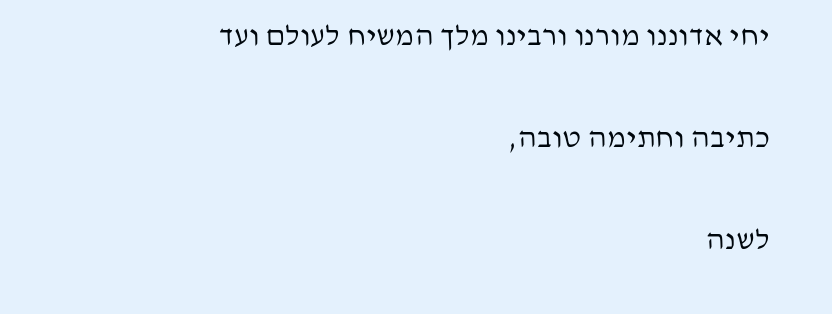יחי אדוננו מורנו ורבינו מלך המשיח לעולם ועד

כתיבה וחתימה טובה,

לשנה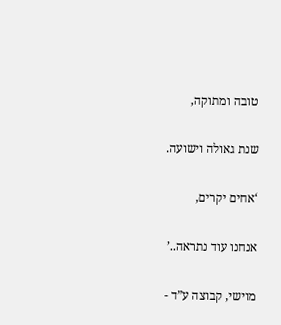טובה ומתוקה,

שנת גאולה וישועה.

‘אחים יקרים,

אנחנו עוד נתראה..’

מוישי, קבוצה ע”ד -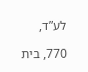לע”ד,

770, בית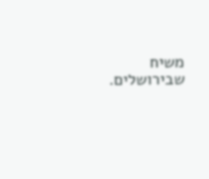משיח שבירושלים.